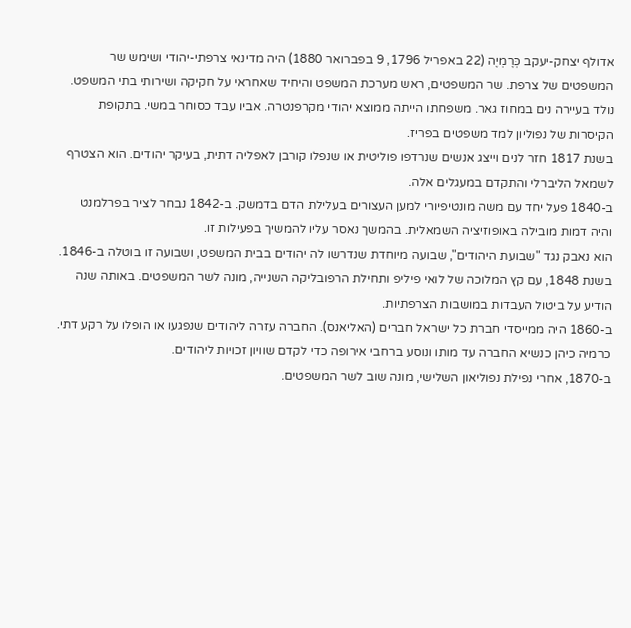אדולף יצחק-יעקב כְּרֶמְיֶה (22 באפריל 1796, 9 בפברואר 1880) היה מדינאי צרפתי-יהודי ושימש שר המשפטים של צרפת. שר המשפטים, ראש מערכת המשפט והיחיד שאחראי על חקיקה ושירותי בתי המשפט.
נולד בעיירה נים במחוז גאר. משפחתו הייתה ממוצא יהודי מקרפנטרה. אביו עבד כסוחר במשי. בתקופת הקיסרות של נפוליון למד משפטים בפריז.
בשנת 1817 חזר לנים וייצג אנשים שנרדפו פוליטית או שנפלו קורבן לאפליה דתית, בעיקר יהודים. הוא הצטרף לשמאל הליברלי והתקדם במעגלים אלה.
ב-1840 פעל יחד עם משה מונטיפיורי למען העצורים בעלילת הדם בדמשק. ב-1842 נבחר לציר בפרלמנט והיה דמות מובילה באופוזיציה השמאלית. בהמשך נאסר עליו להמשיך בפעילות זו.
הוא נאבק נגד "שבועת היהודים", שבועה מיוחדת שנדרשו לה יהודים בבית המשפט, ושבועה זו בוטלה ב-1846.
בשנת 1848, עם קץ המלוכה של לואי פיליפ ותחילת הרפובליקה השנייה, מונה לשר המשפטים. באותה שנה הודיע על ביטול העבדות במושבות הצרפתיות.
ב-1860 היה ממייסדי חברת כל ישראל חברים (האליאנס). החברה עזרה ליהודים שנפגעו או הופלו על רקע דתי. כרמיה כיהן כנשיא החברה עד מותו ונוסע ברחבי אירופה כדי לקדם שוויון זכויות ליהודים.
ב-1870, אחרי נפילת נפוליאון השלישי, מונה שוב לשר המשפטים.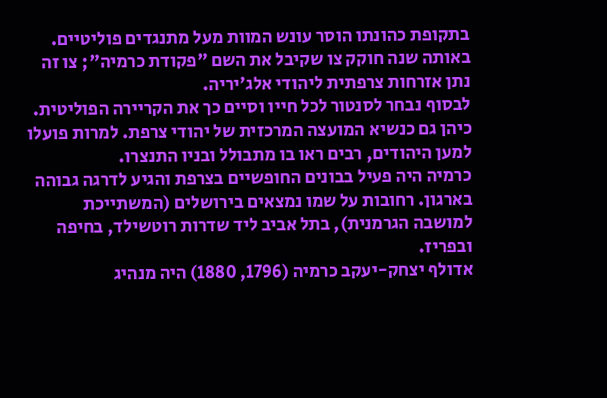בתקופת כהונתו הוסר עונש המוות מעל מתנגדים פוליטיים. באותה שנה חוקק צו שקיבל את השם "פקודת כרמיה"; צו זה נתן אזרחות צרפתית ליהודי אלג'יריה.
לבסוף נבחר לסנטור לכל חייו וסיים כך את הקריירה הפוליטית. כיהן גם כנשיא המועצה המרכזית של יהודי צרפת. למרות פועלו למען היהודים, רבים ראו בו מתבולל ובניו התנצרו.
כרמיה היה פעיל בבונים החופשיים בצרפת והגיע לדרגה גבוהה בארגון. רחובות על שמו נמצאים בירושלים (המשתייכת למושבה הגרמנית), בתל אביב ליד שדרות רוטשילד, בחיפה ובפריז.
אדולף יצחק-יעקב כרמיה (1796, 1880) היה מנהיג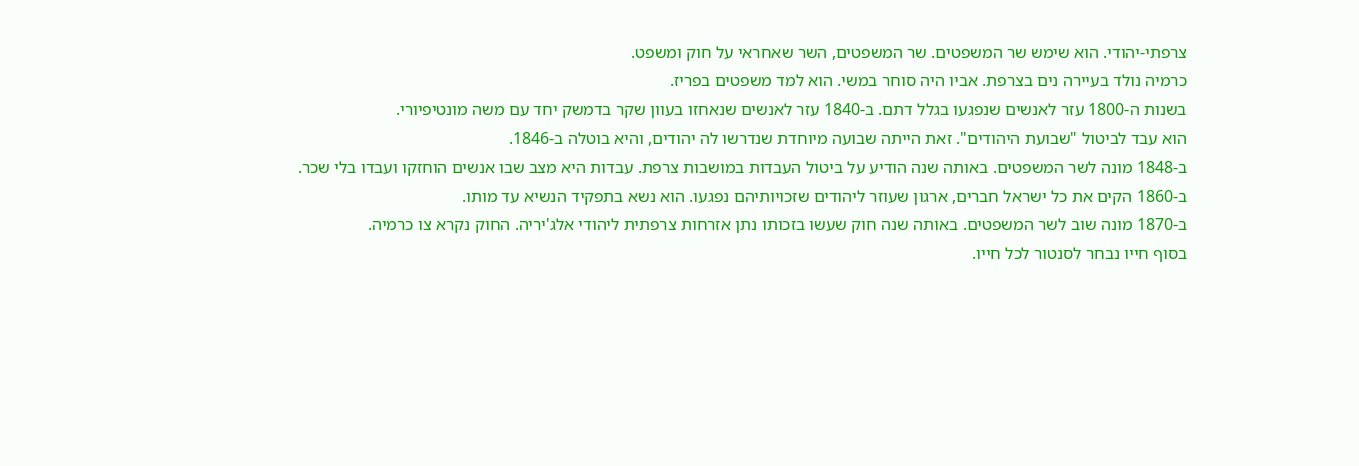צרפתי-יהודי. הוא שימש שר המשפטים. שר המשפטים, השר שאחראי על חוק ומשפט.
כרמיה נולד בעיירה נים בצרפת. אביו היה סוחר במשי. הוא למד משפטים בפריז.
בשנות ה-1800 עזר לאנשים שנפגעו בגלל דתם. ב-1840 עזר לאנשים שנאחזו בעוון שקר בדמשק יחד עם משה מונטיפיורי.
הוא עבד לביטול "שבועת היהודים". זאת הייתה שבועה מיוחדת שנדרשו לה יהודים, והיא בוטלה ב-1846.
ב-1848 מונה לשר המשפטים. באותה שנה הודיע על ביטול העבדות במושבות צרפת. עבדות היא מצב שבו אנשים הוחזקו ועבדו בלי שכר.
ב-1860 הקים את כל ישראל חברים, ארגון שעוזר ליהודים שזכויותיהם נפגעו. הוא נשא בתפקיד הנשיא עד מותו.
ב-1870 מונה שוב לשר המשפטים. באותה שנה חוק שעשו בזכותו נתן אזרחות צרפתית ליהודי אלג'יריה. החוק נקרא צו כרמיה.
בסוף חייו נבחר לסנטור לכל חייו.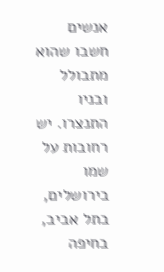אנשים חשבו שהוא מתבולל ובניו התנצרו. יש רחובות על שמו בירושלים, בתל אביב, בחיפה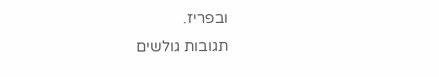ובפריז.
תגובות גולשים